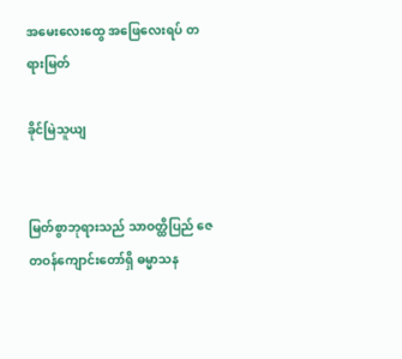အမေးလေးထွေ အဖြေလေးရပ် တရားမြတ်

ခိုင်မြဲသူယျ


မြတ်စွာဘုရားသည် သာဝတ္ထိပြည် ဇေတဝန်ကျောင်းတော်ရှိ ဓမ္မာသန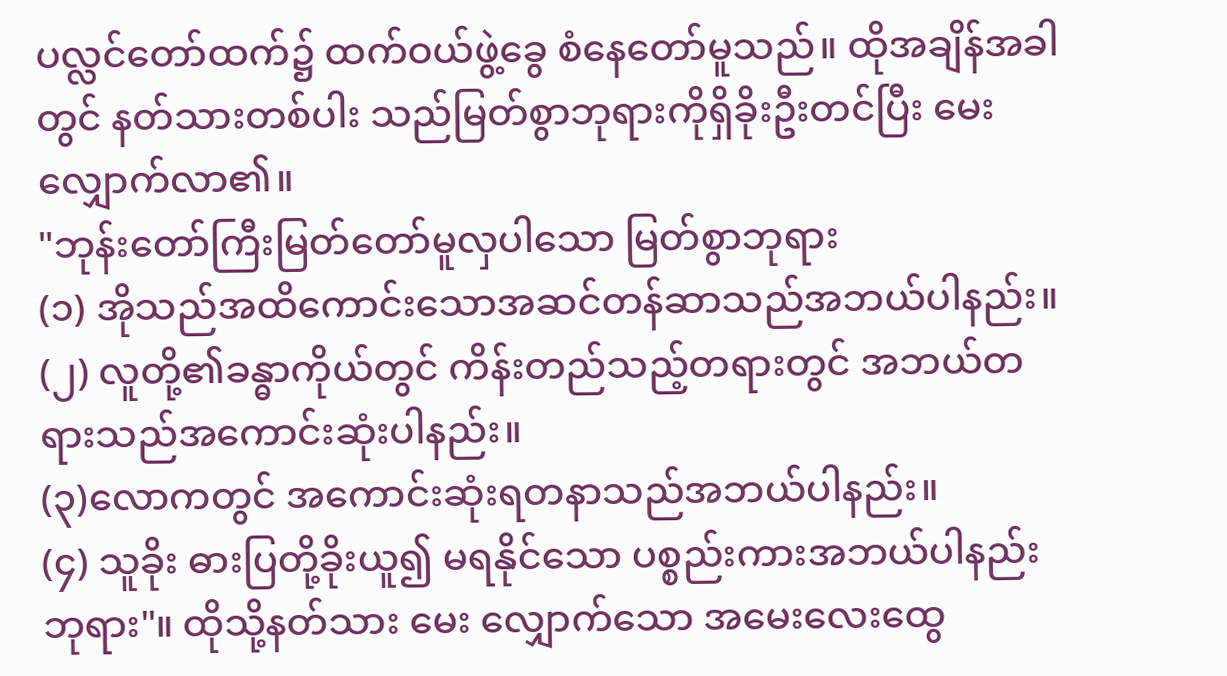ပလ္လင်တော်ထက်၌ ထက်ဝယ်ဖွဲ့ခွေ စံနေတော်မူသည်။ ထိုအချိန်အခါတွင် နတ်သားတစ်ပါး သည်မြတ်စွာဘုရားကိုရှိခိုးဦးတင်ပြီး မေးလျှောက်လာ၏။
"ဘုန်းတော်ကြီးမြတ်တော်မူလှပါသော မြတ်စွာဘုရား
(၁) အိုသည်အထိကောင်းသောအဆင်တန်ဆာသည်အဘယ်ပါနည်း။
(၂) လူတို့၏ခန္ဓာကိုယ်တွင် ကိန်းတည်သည့်တရားတွင် အဘယ်တရားသည်အကောင်းဆုံးပါနည်း။
(၃)လောကတွင် အကောင်းဆုံးရတနာသည်အဘယ်ပါနည်း။
(၄) သူခိုး ဓားပြတို့ခိုးယူ၍ မရနိုင်သော ပစ္စည်းကားအဘယ်ပါနည်း ဘုရား"။ ထိုသို့နတ်သား မေး လျှောက်သော အမေးလေးထွေ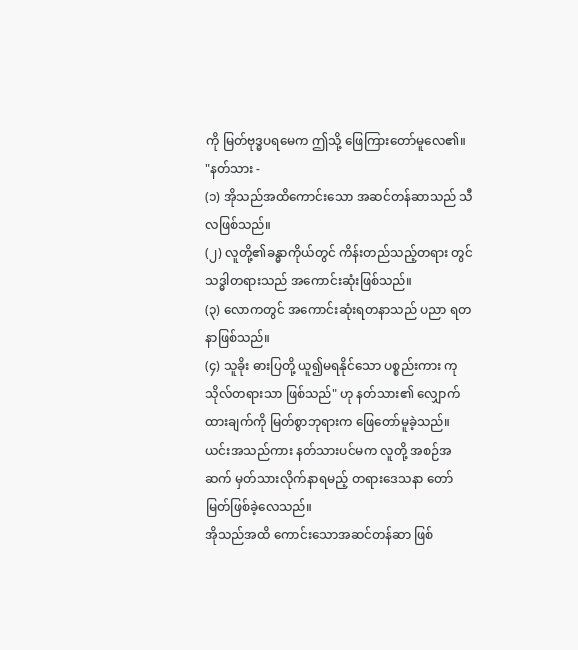ကို မြတ်ဗုဒ္ဓပရမေက ဤသို့ ဖြေကြားတော်မူလေ၏။
"နတ်သား -
(၁) အိုသည်အထိကောင်းသော အဆင်တန်ဆာသည် သီလဖြစ်သည်။
(၂) လူတို့၏ခန္ဓာကိုယ်တွင် ကိန်းတည်သည့်တရား တွင် သဒ္ဓါတရားသည် အကောင်းဆုံးဖြစ်သည်။
(၃) လောကတွင် အကောင်းဆုံးရတနာသည် ပညာ ရတနာဖြစ်သည်။
(၄) သူခိုး ဓားပြတို့ ယူ၍မရနိုင်သော ပစ္စည်းကား ကုသိုလ်တရားသာ ဖြစ်သည်" ဟု နတ်သား၏ လျှောက်ထားချက်ကို မြတ်စွာဘုရားက ဖြေတော်မူခဲ့သည်။ ယင်းအသည်ကား နတ်သားပင်မက လူတို့ အစဉ်အဆက် မှတ်သားလိုက်နာရမည့် တရားဒေသနာ တော်မြတ်ဖြစ်ခဲ့လေသည်။
အိုသည်အထိ ကောင်းသောအဆင်တန်ဆာ ဖြစ်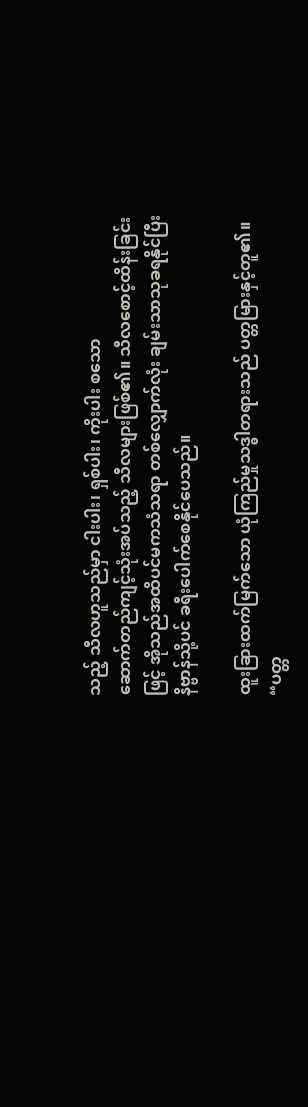သည့် သီလဟူသည်မှာ ငါးပါး၊ ရှစ်ပါး၊ ကိုးပါး စသော
ဆောက်တည်ကျင့်သုံးအပ်သည့် သီလများဖြစ်၏။ သီလစောင့်ထိန်းခြင်းဖြင့် အိုသည်အထိပင်မကသံသရာ တစ်လျှောက်လုံး ချမ်းသာသုခရနိုင်ပြီး နိဗ္ဗာန်သို့ပင် ခရီးပေါက်စေနိုင်ပေသည်။

ထူးခြားထက်မြက်သော ယုံကြည်မှုသဒ္ဓါတရားသည် ပတ္တမြားနှင့်တူ၏။ “ပတ္တ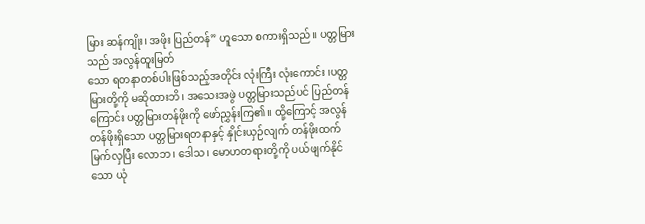မြား ဆန်ကျိုး၊ အဖိုး ပြည်တန်” ဟူသော စကားရှိသည်။ ပတ္တမြားသည် အလွန်ထူးမြတ်
သော ရတနာတစ်ပါးဖြစ်သည့်အတိုင်း လုံးကြီး လုံးကောင်း ၊ပတ္တမြားတို့ကို မဆိုထားဘိ၊ အသေးအဖွဲ ပတ္တမြားသည်ပင် ပြည်တန်ကြောင်း ပတ္တမြားတန်ဖိုးကို ဖော်ညွှန်းကြ၏။ ထို့ကြောင့် အလွန်တန်ဖိုးရှိသော ပတ္တမြားရတနာနှင့် နှိုင်းယှဉ်လျက် တန်ဖိုးထက်မြက်လှပြီး လောဘ၊ ဒေါသ၊ မောဟတရားတို့ကို ပယ်ဖျက်နိုင်သော ယုံ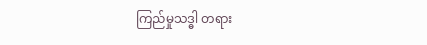ကြည်မှုသဒ္ဓါ တရား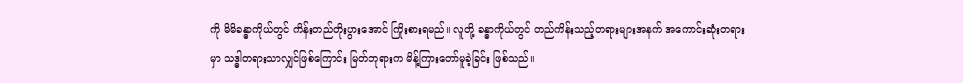ကို မိမိခန္ဓာကိုယ်တွင် ကိန်းတည်တိုးပွားအောင် ကြိုးစားရမည်။ လူတို့ ခန္ဓာကိုယ်တွင် တည်ကိန်းသည့်တရားများအနက် အကောင်းဆုံးတရားမှာ သဒ္ဓါတရားသာလျှင်ဖြစ်ကြောင်း မြတ်ဘုရားက မိန့်ကြားတော်မူခဲ့ခြင်း ဖြစ်သည်။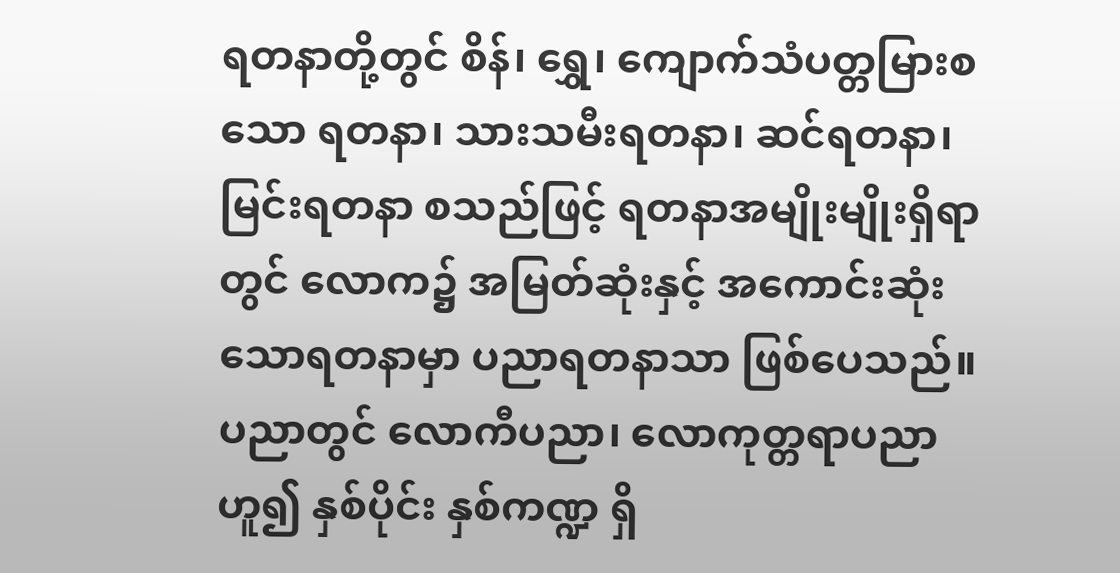ရတနာတို့တွင် စိန်၊ ရွှေ၊ ကျောက်သံပတ္တမြားစသော ရတနာ၊ သားသမီးရတနာ၊ ဆင်ရတနာ၊ မြင်းရတနာ စသည်ဖြင့် ရတနာအမျိုးမျိုးရှိရာတွင် လောက၌ အမြတ်ဆုံးနှင့် အကောင်းဆုံးသောရတနာမှာ ပညာရတနာသာ ဖြစ်ပေသည်။ ပညာတွင် လောကီပညာ၊ လောကုတ္တရာပညာ ဟူ၍ နှစ်ပိုင်း နှစ်ကဏ္ဍ ရှိ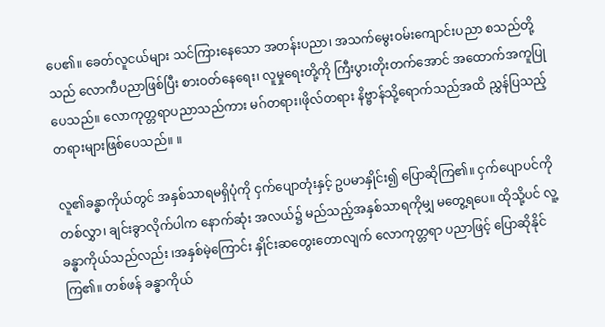ပေ၏။ ခေတ်လူငယ်များ သင်ကြားနေသော အတန်းပညာ၊ အသက်မွေးဝမ်းကျောင်းပညာ စသည်တို့သည် လောကီပညာဖြစ်ပြီး စားဝတ်နေရေး၊ လူမှုရေးတို့ကို ကြီးပွားတိုးတက်အောင် အထောက်အကူပြုပေသည်။ လောကုတ္တရာပညာသည်ကား မဂ်တရား၊ဖိုလ်တရား နိဗ္ဗာန်သို့ရောက်သည်အထိ ညွှန်ပြသည့် တရားများဖြစ်ပေသည်။ ။

လူ၏ခန္ဓာကိုယ်တွင် အနှစ်သာရမရှိပုံကို ငှက်ပျောတုံးနှင့် ဥပမာနှိုင်း၍ ပြောဆိုကြ၏။ ငှက်ပျောပင်ကိုတစ်လွှာ၊ ချင်းခွာလိုက်ပါက နောက်ဆုံး အလယ်၌ မည်သည့်အနှစ်သာရကိုမျှ မတွေ့ရပေ။ ထိုသို့ပင် လူ့ခန္ဓာကိုယ်သည်လည်း ၊အနှစ်မဲ့ကြောင်း နှိုင်းဆတွေးတောလျက် လောကုတ္တရာ ပညာဖြင့် ပြောဆိုနိုင်ကြ၏။ တစ်ဖန် ခန္ဓာကိုယ်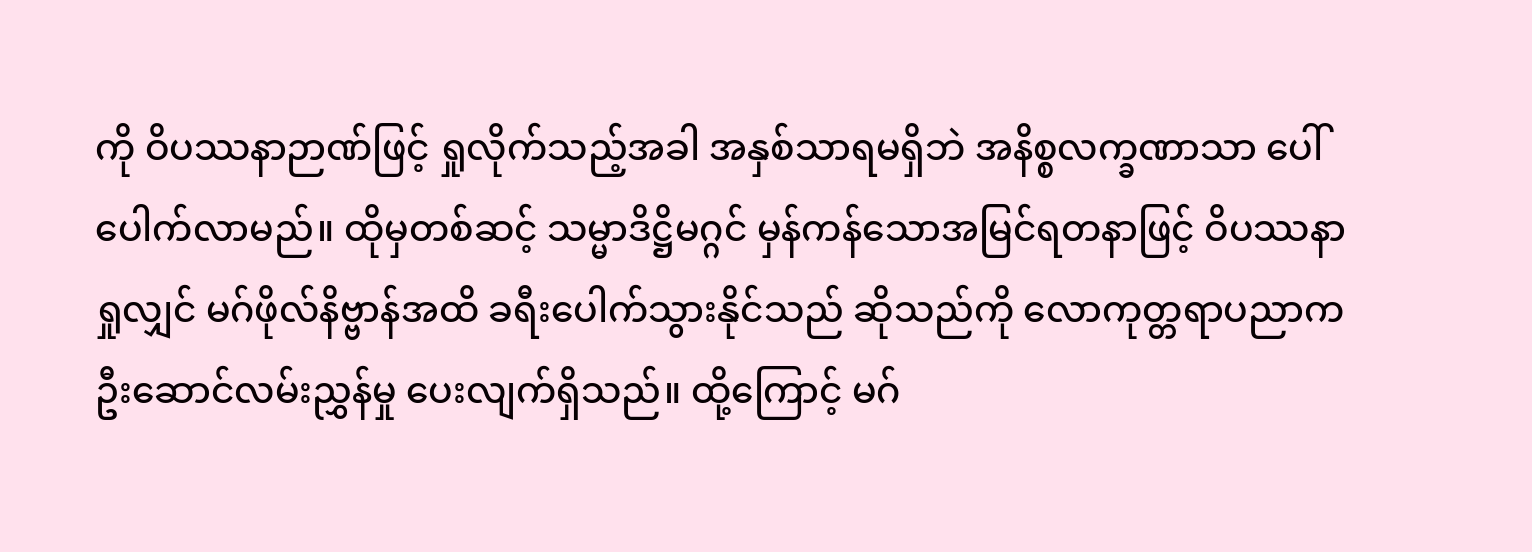ကို ဝိပဿနာဉာဏ်ဖြင့် ရှုလိုက်သည့်အခါ အနှစ်သာရမရှိဘဲ အနိစ္စလက္ခဏာသာ ပေါ်ပေါက်လာမည်။ ထိုမှတစ်ဆင့် သမ္မာဒိဋ္ဌိမဂ္ဂင် မှန်ကန်သောအမြင်ရတနာဖြင့် ဝိပဿနာ
ရှုလျှင် မဂ်ဖိုလ်နိဗ္ဗာန်အထိ ခရီးပေါက်သွားနိုင်သည် ဆိုသည်ကို လောကုတ္တရာပညာက ဦးဆောင်လမ်းညွှန်မှု ပေးလျက်ရှိသည်။ ထို့ကြောင့် မဂ်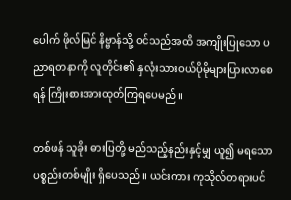ပေါက် ဖိုလ်မြင် နိဗ္ဗာန်သို့ ဝင်သည်အထိ အကျိုးပြုသော ပညာရတနာကို လူတိုင်း၏ နှလုံးသားဝယ်ပိုမိုများပြားလာစေရန် ကြိုးစားအားထုတ်ကြရပေမည်။

တစ်ဖန် သူခိုး ဓားပြတို့ မည်သည့်နည်းနှင့်မျှ ယူ၍ မရသော ပစ္စည်းတစ်မျိုး ရှိပေသည်။ ယင်းကား ကုသိုလ်တရားပင်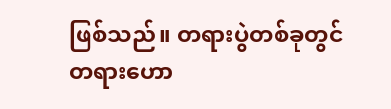ဖြစ်သည်။ တရားပွဲတစ်ခုတွင် တရားဟော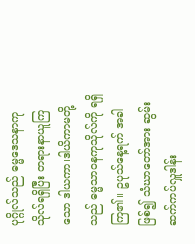ပုဂ္ဂိုလ်သည် ဓမ္မဒေသနာကုသိုလ်ရရှိပြီး တရားနာယူကြသော ဒါယကာ၊ဒါယိကာမတို့သည် ဓမ္မသာဝနကုသိုလ်ကို ရရှိကြ၏။ ဥပုသ်နေ့ရက် အခါဖြစ်၍ သံဃာတော်အား ဆွမ်းဆက်ကပ်လှူဒါန်း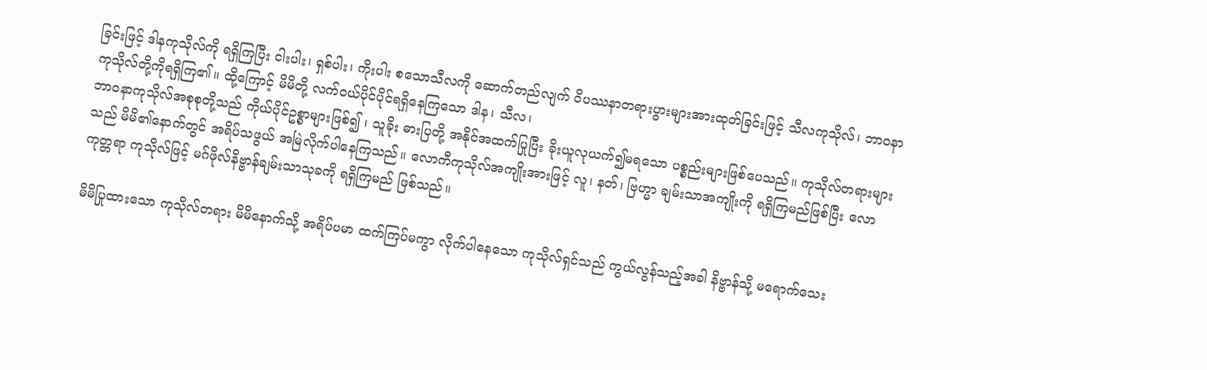ခြင်းဖြင့် ဒါနကုသိုလ်ကို ရရှိကြပြီး ငါးပါး၊ ရှစ်ပါး၊ ကိုးပါး စသောသီလကို ဆောက်တည်လျက် ဝိပဿနာတရားပွားများအားထုတ်ခြင်းဖြင့် သီလကုသိုလ်၊ ဘာဝနာကုသိုလ်တို့ကိုရရှိကြ၏။ ထို့ကြောင့် မိမိတို့ လက်ဝယ်ပိုင်ပိုင်ရရှိနေကြသော ဒါန၊ သီလ၊
ဘာဝနာကုသိုလ်အစုစုတို့သည် ကိုယ်ပိုင်ဥစ္စာများဖြစ်၍ ၊ သူခိုး ဓားပြတို့ အနိုင်အထက်ပြုပြီး ခိုးယူလုယက်၍မရသော ပစ္စည်းများဖြစ်ပေသည်။ ကုသိုလ်တရားများသည် မိမိ၏နောက်တွင် အရိပ်သဖွယ် အမြဲလိုက်ပါနေကြသည်။ လောကီကုသိုလ်အကျိုးအားဖြင့် လူ၊ နတ်၊ ဗြဟ္မာ ချမ်းသာအကျိုးကို ရရှိကြမည်ဖြစ်ပြီး လောကုတ္တရာ ကုသိုလ်ဖြင့် မဂ်ဖိုလ်နိဗ္ဗာန်ချမ်းသာသုခကို ရရှိကြမည် ဖြစ်သည်။

မိမိပြုထားသော ကုသိုလ်တရား မိမိနောက်သို့ အရိပ်ပမာ ထက်ကြပ်မကွာ လိုက်ပါနေသော ကုသိုလ်ရှင်သည် ကွယ်လွန်သည့်အခါ နိဗ္ဗာန်သို့ မရောက်သေး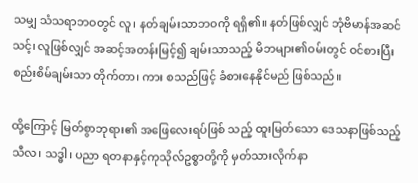သမျှ သံသရာဘဝတွင် လူ၊ နတ်ချမ်းသာဘဝကို ရရှိ၏။ နတ်ဖြစ်လျှင် ဘုံဗိမာန်အဆင်သင့်၊ လူဖြစ်လျှင် အဆင့်အတန်းမြင့်၍ ချမ်းသာသည့် မိဘများ၏ဝမ်းတွင် ဝင်စားပြီး စည်းစိမ်ချမ်းသာ တိုက်တာ၊ ကား စသည်ဖြင့် ခံစားနေနိုင်မည် ဖြစ်သည်။

ထို့ကြောင့် မြတ်စွာဘုရား၏ အဖြေလေးရပ်ဖြစ် သည့် ထူးမြတ်သော ဒေသနာဖြစ်သည့် သီလ၊ သဒ္ဓါ၊ ပညာ ရတနာနှင့်ကုသိုလ်ဥစ္စာတို့ကို မှတ်သားလိုက်နာ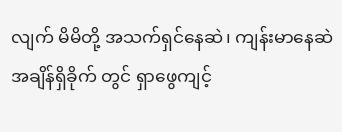လျက် မိမိတို့ အသက်ရှင်နေဆဲ၊ ကျန်းမာနေဆဲ အချိန်ရှိခိုက် တွင် ရှာဖွေကျင့်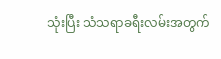သုံးပြီး သံသရာခရီးလမ်းအတွက်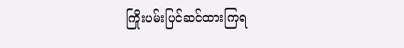ကြိုးပမ်းပြင်ဆင်ထားကြရ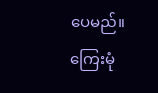ပေမည်။
ကြေးမုံ